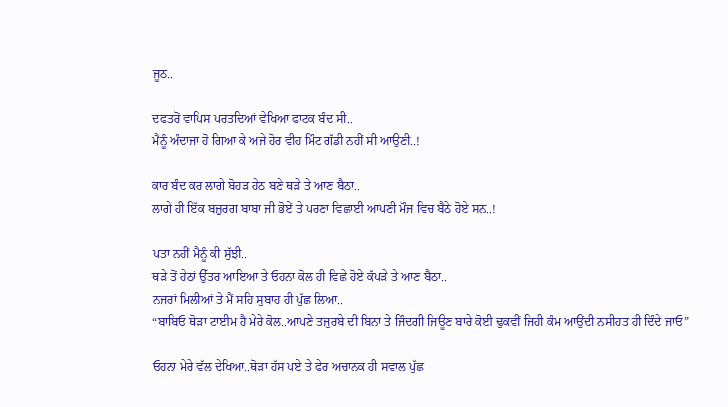ਜੂਠ..

ਦਫਤਰੋਂ ਵਾਪਿਸ ਪਰਤਦਿਆਂ ਵੇਖਿਆ ਫਾਟਕ ਬੰਦ ਸੀ..
ਮੈਨੂੰ ਅੰਦਾਜਾ ਹੋ ਗਿਆ ਕੇ ਅਜੇ ਹੋਰ ਵੀਹ ਮਿੰਟ ਗੱਡੀ ਨਹੀਂ ਸੀ ਆਉਣੀ..!

ਕਾਰ ਬੰਦ ਕਰ ਲਾਗੇ ਬੋਹੜ ਹੇਠ ਬਣੇ ਥੜੇ ਤੇ ਆਣ ਬੈਠਾ..
ਲਾਗੇ ਹੀ ਇੱਕ ਬਜ਼ੁਰਗ ਬਾਬਾ ਜੀ ਭੋਏਂ ਤੇ ਪਰਣਾ ਵਿਛਾਈ ਆਪਣੀ ਮੌਜ ਵਿਚ ਬੈਠੇ ਹੋਏ ਸਨ..!

ਪਤਾ ਨਹੀਂ ਮੈਨੂੰ ਕੀ ਸੁੱਝੀ..
ਥੜੇ ਤੋਂ ਹੇਠਾਂ ਉੱਤਰ ਆਇਆ ਤੇ ਓਹਨਾ ਕੋਲ ਹੀ ਵਿਛੇ ਹੋਏ ਕੱਪੜੇ ਤੇ ਆਣ ਬੈਠਾ..
ਨਜਰਾਂ ਮਿਲੀਆਂ ਤੇ ਮੈਂ ਸਹਿ ਸੁਬਾਹ ਹੀ ਪੁੱਛ ਲਿਆ..
“ਬਾਬਿਓ ਥੋੜਾ ਟਾਈਮ ਹੈ ਮੇਰੇ ਕੋਲ..ਆਪਣੇ ਤਜੁਰਬੇ ਦੀ ਬਿਨਾ ਤੇ ਜਿੰਦਗੀ ਜਿਊਣ ਬਾਰੇ ਕੋਈ ਢੁਕਵੀਂ ਜਿਹੀ ਕੰਮ ਆਉਂਦੀ ਨਸੀਹਤ ਹੀ ਦਿੰਦੇ ਜਾਓ”

ਓਹਨਾ ਮੇਰੇ ਵੱਲ ਦੇਖਿਆ..ਥੋੜਾ ਹੱਸ ਪਏ ਤੇ ਫੇਰ ਅਚਾਨਕ ਹੀ ਸਵਾਲ ਪੁੱਛ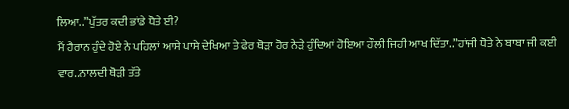ਲਿਆ..”ਪੁੱਤਰ ਕਦੀ ਭਾਂਡੇ ਧੋਤੇ ਈ?
ਮੈਂ ਹੈਰਾਨ ਹੁੰਦੇ ਹੋਏ ਨੇ ਪਹਿਲਾਂ ਆਸੇ ਪਾਸੇ ਦੇਖਿਆ ਤੇ ਫੇਰ ਥੋੜਾ ਹੋਰ ਨੇੜੇ ਹੁੰਦਿਆਂ ਹੋਇਆ ਹੌਲੀ ਜਿਹੀ ਆਖ ਦਿੱਤਾ..”ਹਾਂਜੀ ਧੋਤੇ ਨੇ ਬਾਬਾ ਜੀ ਕਈ ਵਾਰ..ਨਾਲਦੀ ਥੋੜੀ ਤੱਤੇ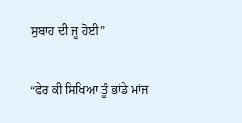ਸੁਬਾਹ ਦੀ ਜੂ ਹੋਈ”

“ਫੇਰ ਕੀ ਸਿਖਿਆ ਤੂੰ ਭਾਂਡੇ ਮਾਂਜ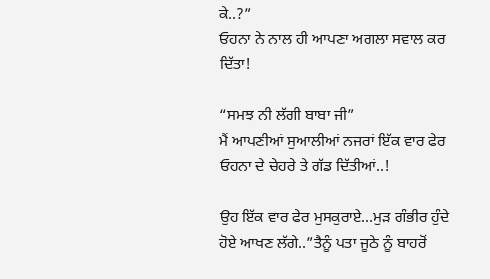ਕੇ..?”
ਓਹਨਾ ਨੇ ਨਾਲ ਹੀ ਆਪਣਾ ਅਗਲਾ ਸਵਾਲ ਕਰ ਦਿੱਤਾ!

“ਸਮਝ ਨੀ ਲੱਗੀ ਬਾਬਾ ਜੀ”
ਮੈਂ ਆਪਣੀਆਂ ਸੁਆਲੀਆਂ ਨਜਰਾਂ ਇੱਕ ਵਾਰ ਫੇਰ ਓਹਨਾ ਦੇ ਚੇਹਰੇ ਤੇ ਗੱਡ ਦਿੱਤੀਆਂ..!

ਉਹ ਇੱਕ ਵਾਰ ਫੇਰ ਮੁਸਕੁਰਾਏ…ਮੁੜ ਗੰਭੀਰ ਹੁੰਦੇ ਹੋਏ ਆਖਣ ਲੱਗੇ..”ਤੈਨੂੰ ਪਤਾ ਜੂਠੇ ਨੂੰ ਬਾਹਰੋਂ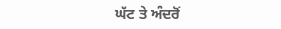ਘੱਟ ਤੇ ਅੰਦਰੋਂ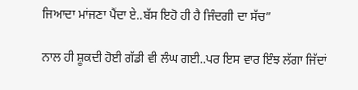ਜਿਆਦਾ ਮਾਂਜਣਾ ਪੈਂਦਾ ਏ..ਬੱਸ ਇਹੋ ਹੀ ਹੈ ਜਿੰਦਗੀ ਦਾ ਸੱਚ”

ਨਾਲ ਹੀ ਸ਼ੂਕਦੀ ਹੋਈ ਗੱਡੀ ਵੀ ਲੰਘ ਗਈ..ਪਰ ਇਸ ਵਾਰ ਇੰਝ ਲੱਗਾ ਜਿੱਦਾਂ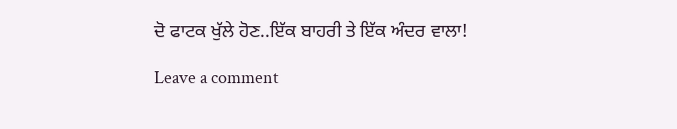ਦੋ ਫਾਟਕ ਖੁੱਲੇ ਹੋਣ..ਇੱਕ ਬਾਹਰੀ ਤੇ ਇੱਕ ਅੰਦਰ ਵਾਲਾ!

Leave a comment